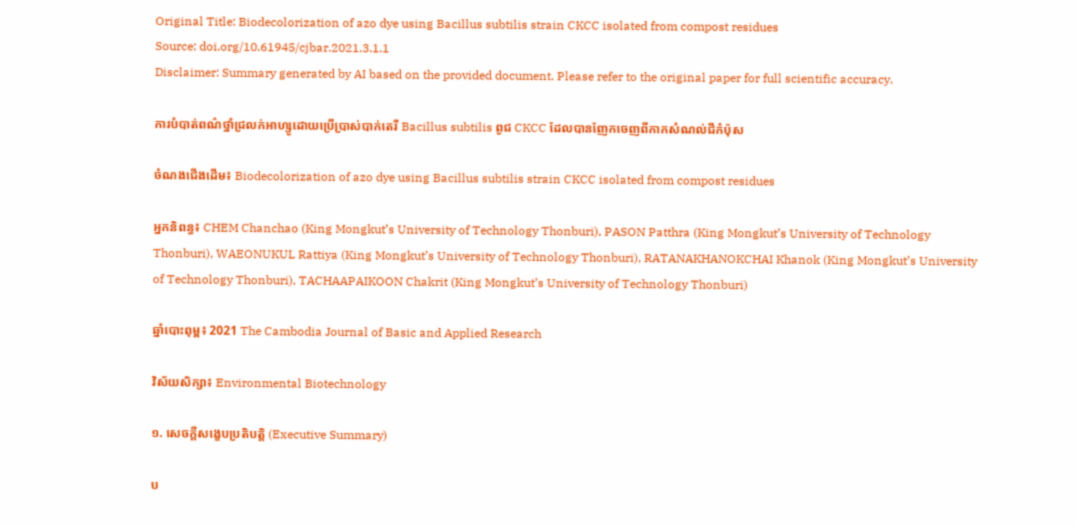Original Title: Biodecolorization of azo dye using Bacillus subtilis strain CKCC isolated from compost residues
Source: doi.org/10.61945/cjbar.2021.3.1.1
Disclaimer: Summary generated by AI based on the provided document. Please refer to the original paper for full scientific accuracy.

ការបំបាត់ពណ៌ថ្នាំជ្រលក់អាហ្សូដោយប្រើប្រាស់បាក់តេរី Bacillus subtilis ពូជ CKCC ដែលបានញែកចេញពីកាកសំណល់ជីកំប៉ុស

ចំណងជើងដើម៖ Biodecolorization of azo dye using Bacillus subtilis strain CKCC isolated from compost residues

អ្នកនិពន្ធ៖ CHEM Chanchao (King Mongkut’s University of Technology Thonburi), PASON Patthra (King Mongkut’s University of Technology Thonburi), WAEONUKUL Rattiya (King Mongkut’s University of Technology Thonburi), RATANAKHANOKCHAI Khanok (King Mongkut’s University of Technology Thonburi), TACHAAPAIKOON Chakrit (King Mongkut’s University of Technology Thonburi)

ឆ្នាំបោះពុម្ព៖ 2021 The Cambodia Journal of Basic and Applied Research

វិស័យសិក្សា៖ Environmental Biotechnology

១. សេចក្តីសង្ខេបប្រតិបត្តិ (Executive Summary)

ប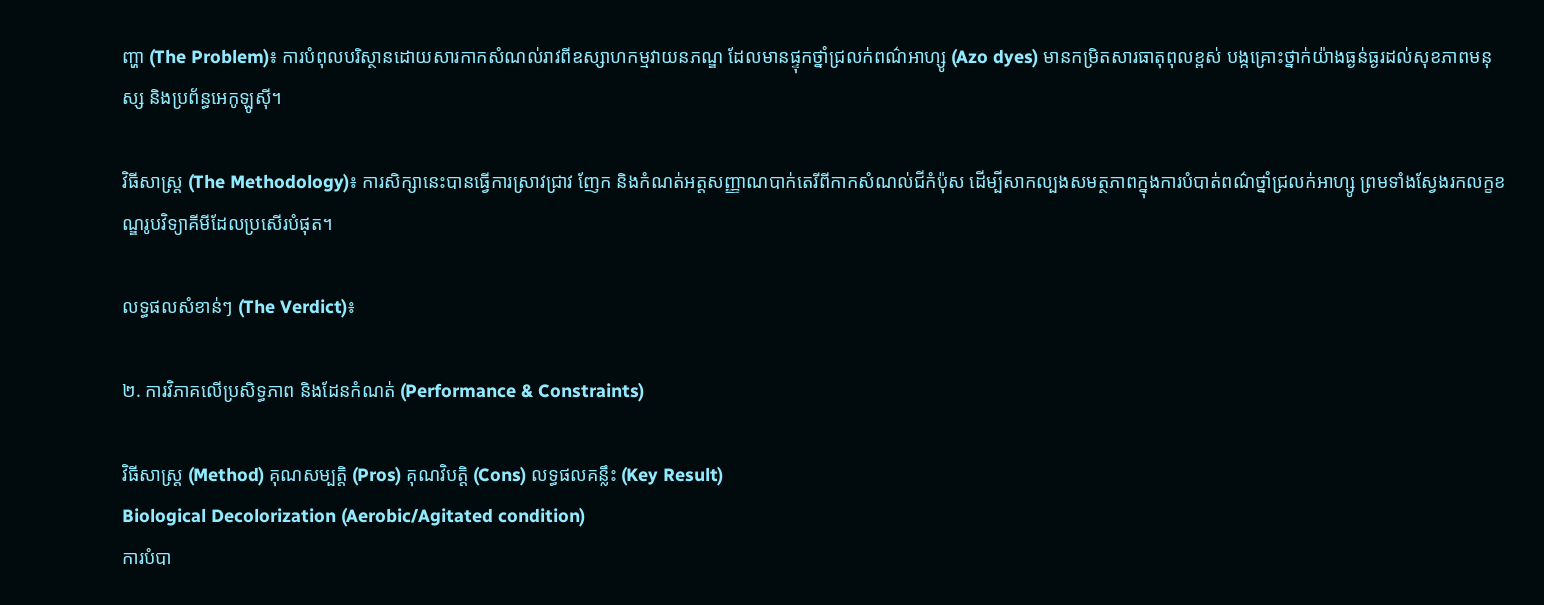ញ្ហា (The Problem)៖ ការបំពុលបរិស្ថានដោយសារកាកសំណល់រាវពីឧស្សាហកម្មវាយនភណ្ឌ ដែលមានផ្ទុកថ្នាំជ្រលក់ពណ៌អាហ្សូ (Azo dyes) មានកម្រិតសារធាតុពុលខ្ពស់ បង្កគ្រោះថ្នាក់យ៉ាងធ្ងន់ធ្ងរដល់សុខភាពមនុស្ស និងប្រព័ន្ធអេកូឡូស៊ី។

វិធីសាស្ត្រ (The Methodology)៖ ការសិក្សានេះបានធ្វើការស្រាវជ្រាវ ញែក និងកំណត់អត្តសញ្ញាណបាក់តេរីពីកាកសំណល់ជីកំប៉ុស ដើម្បីសាកល្បងសមត្ថភាពក្នុងការបំបាត់ពណ៌ថ្នាំជ្រលក់អាហ្សូ ព្រមទាំងស្វែងរកលក្ខខណ្ឌរូបវិទ្យាគីមីដែលប្រសើរបំផុត។

លទ្ធផលសំខាន់ៗ (The Verdict)៖

២. ការវិភាគលើប្រសិទ្ធភាព និងដែនកំណត់ (Performance & Constraints)

វិធីសាស្ត្រ (Method) គុណសម្បត្តិ (Pros) គុណវិបត្តិ (Cons) លទ្ធផលគន្លឹះ (Key Result)
Biological Decolorization (Aerobic/Agitated condition)
ការបំបា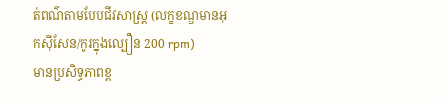ត់ពណ៌តាមបែបជីវសាស្ត្រ (លក្ខខណ្ឌមានអុកស៊ីសែន/កូរក្នុងល្បឿន 200 rpm)
មានប្រសិទ្ធភាពខ្ព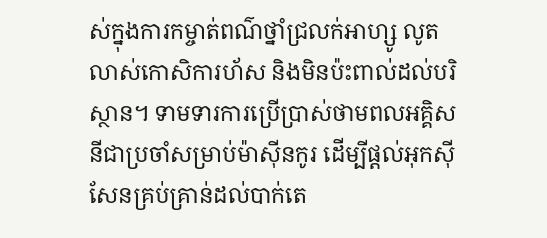ស់ក្នុងការកម្ចាត់ពណ៌ថ្នាំជ្រលក់អាហ្សូ លូតលាស់កោសិការហ័ស និងមិនប៉ះពាល់ដល់បរិស្ថាន។ ទាមទារការប្រើប្រាស់ថាមពលអគ្គិសនីជាប្រចាំសម្រាប់ម៉ាស៊ីនកូរ ដើម្បីផ្តល់អុកស៊ីសែនគ្រប់គ្រាន់ដល់បាក់តេ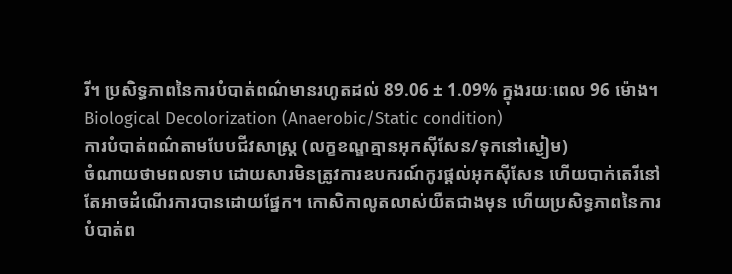រី។ ប្រសិទ្ធភាពនៃការបំបាត់ពណ៌មានរហូតដល់ 89.06 ± 1.09% ក្នុងរយៈពេល 96 ម៉ោង។
Biological Decolorization (Anaerobic/Static condition)
ការបំបាត់ពណ៌តាមបែបជីវសាស្ត្រ (លក្ខខណ្ឌគ្មានអុកស៊ីសែន/ទុកនៅស្ងៀម)
ចំណាយថាមពលទាប ដោយសារមិនត្រូវការឧបករណ៍កូរផ្តល់អុកស៊ីសែន ហើយបាក់តេរីនៅតែអាចដំណើរការបានដោយផ្នែក។ កោសិកាលូតលាស់យឺតជាងមុន ហើយប្រសិទ្ធភាពនៃការបំបាត់ព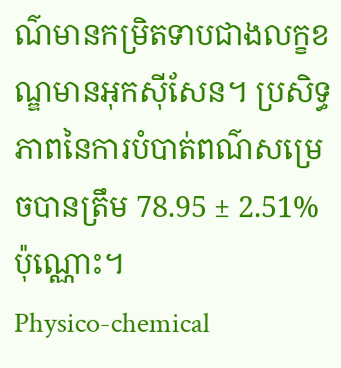ណ៌មានកម្រិតទាបជាងលក្ខខណ្ឌមានអុកស៊ីសែន។ ប្រសិទ្ធភាពនៃការបំបាត់ពណ៌សម្រេចបានត្រឹម 78.95 ± 2.51% ប៉ុណ្ណោះ។
Physico-chemical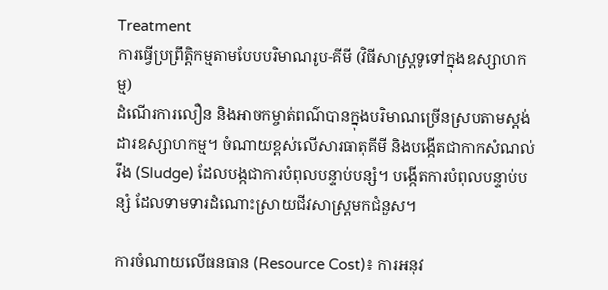Treatment
ការធ្វើប្រព្រឹត្តិកម្មតាមបែបបរិមាណរូប-គីមី (វិធីសាស្ត្រទូទៅក្នុងឧស្សាហកម្ម)
ដំណើរការលឿន និងអាចកម្ចាត់ពណ៌បានក្នុងបរិមាណច្រើនស្របតាមស្តង់ដារឧស្សាហកម្ម។ ចំណាយខ្ពស់លើសារធាតុគីមី និងបង្កើតជាកាកសំណល់រឹង (Sludge) ដែលបង្កជាការបំពុលបន្ទាប់បន្សំ។ បង្កើតការបំពុលបន្ទាប់បន្សំ ដែលទាមទារដំណោះស្រាយជីវសាស្ត្រមកជំនួស។

ការចំណាយលើធនធាន (Resource Cost)៖ ការអនុវ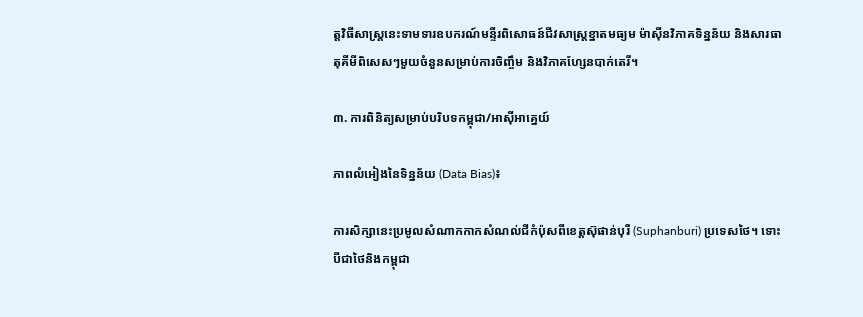ត្តវិធីសាស្ត្រនេះទាមទារឧបករណ៍មន្ទីរពិសោធន៍ជីវសាស្ត្រខ្នាតមធ្យម ម៉ាស៊ីនវិភាគទិន្នន័យ និងសារធាតុគីមីពិសេសៗមួយចំនួនសម្រាប់ការចិញ្ចឹម និងវិភាគហ្សែនបាក់តេរី។

៣. ការពិនិត្យសម្រាប់បរិបទកម្ពុជា/អាស៊ីអាគ្នេយ៍

ភាពលំអៀងនៃទិន្នន័យ (Data Bias)៖

ការសិក្សានេះប្រមូលសំណាកកាកសំណល់ជីកំប៉ុសពីខេត្តស៊ុផាន់បុរី (Suphanburi) ប្រទេសថៃ។ ទោះបីជាថៃនិងកម្ពុជា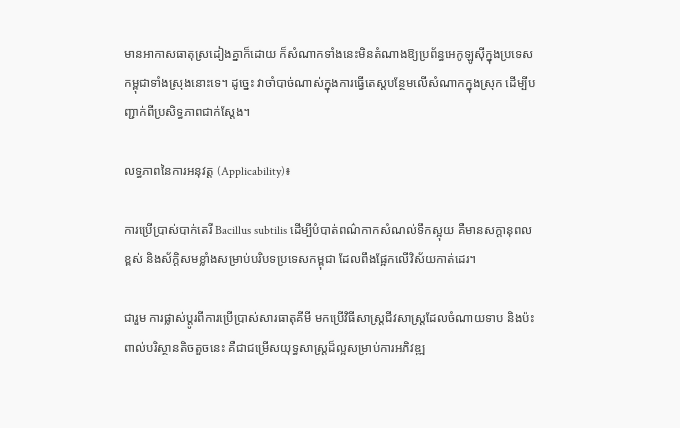មានអាកាសធាតុស្រដៀងគ្នាក៏ដោយ ក៏សំណាកទាំងនេះមិនតំណាងឱ្យប្រព័ន្ធអេកូឡូស៊ីក្នុងប្រទេសកម្ពុជាទាំងស្រុងនោះទេ។ ដូច្នេះ វាចាំបាច់ណាស់ក្នុងការធ្វើតេស្តបន្ថែមលើសំណាកក្នុងស្រុក ដើម្បីបញ្ជាក់ពីប្រសិទ្ធភាពជាក់ស្តែង។

លទ្ធភាពនៃការអនុវត្ត (Applicability)៖

ការប្រើប្រាស់បាក់តេរី Bacillus subtilis ដើម្បីបំបាត់ពណ៌កាកសំណល់ទឹកស្អុយ គឺមានសក្តានុពលខ្ពស់ និងស័ក្តិសមខ្លាំងសម្រាប់បរិបទប្រទេសកម្ពុជា ដែលពឹងផ្អែកលើវិស័យកាត់ដេរ។

ជារួម ការផ្លាស់ប្តូរពីការប្រើប្រាស់សារធាតុគីមី មកប្រើវិធីសាស្ត្រជីវសាស្ត្រដែលចំណាយទាប និងប៉ះពាល់បរិស្ថានតិចតួចនេះ គឺជាជម្រើសយុទ្ធសាស្ត្រដ៏ល្អសម្រាប់ការអភិវឌ្ឍ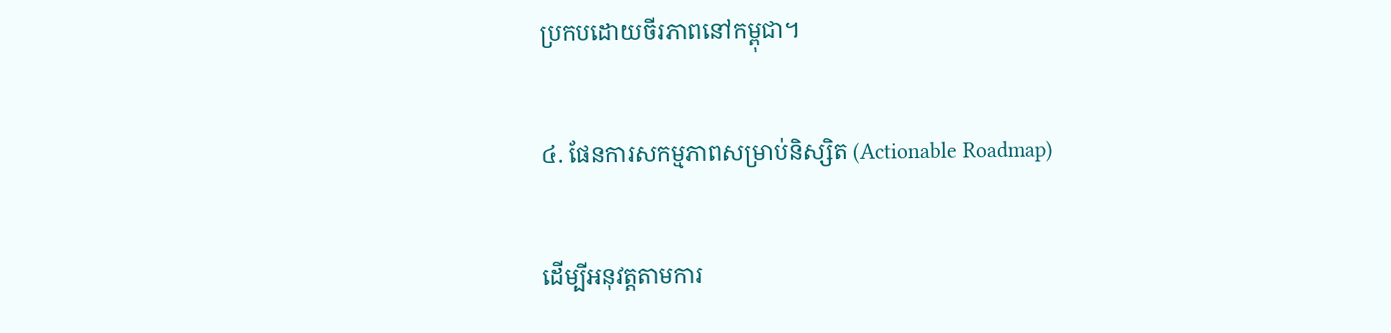ប្រកបដោយចីរភាពនៅកម្ពុជា។

៤. ផែនការសកម្មភាពសម្រាប់និស្សិត (Actionable Roadmap)

ដើម្បីអនុវត្តតាមការ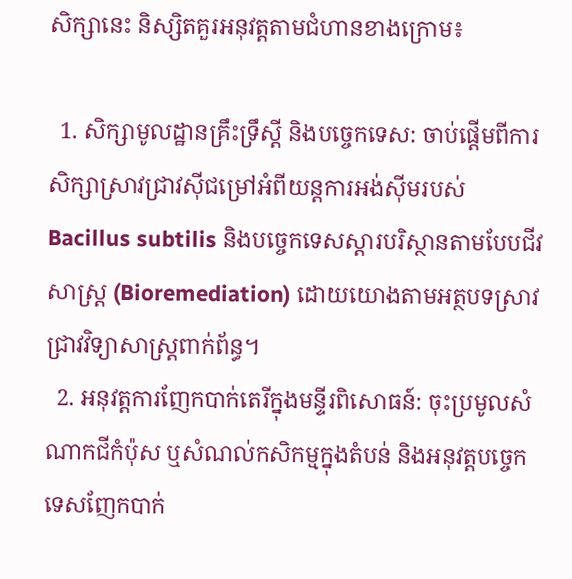សិក្សានេះ និស្សិតគួរអនុវត្តតាមជំហានខាងក្រោម៖

  1. សិក្សាមូលដ្ឋានគ្រឹះទ្រឹស្តី និងបច្ចេកទេស: ចាប់ផ្តើមពីការសិក្សាស្រាវជ្រាវស៊ីជម្រៅអំពីយន្តការអង់ស៊ីមរបស់ Bacillus subtilis និងបច្ចេកទេសស្តារបរិស្ថានតាមបែបជីវសាស្ត្រ (Bioremediation) ដោយយោងតាមអត្ថបទស្រាវជ្រាវវិទ្យាសាស្ត្រពាក់ព័ន្ធ។
  2. អនុវត្តការញែកបាក់តេរីក្នុងមន្ទីរពិសោធន៍: ចុះប្រមូលសំណាកជីកំប៉ុស ឬសំណល់កសិកម្មក្នុងតំបន់ និងអនុវត្តបច្ចេកទេសញែកបាក់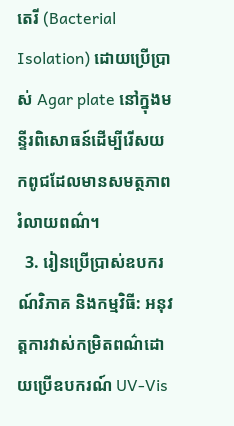តេរី (Bacterial Isolation) ដោយប្រើប្រាស់ Agar plate នៅក្នុងមន្ទីរពិសោធន៍ដើម្បីរើសយកពូជដែលមានសមត្ថភាពរំលាយពណ៌។
  3. រៀនប្រើប្រាស់ឧបករណ៍វិភាគ និងកម្មវិធី: អនុវត្តការវាស់កម្រិតពណ៌ដោយប្រើឧបករណ៍ UV-Vis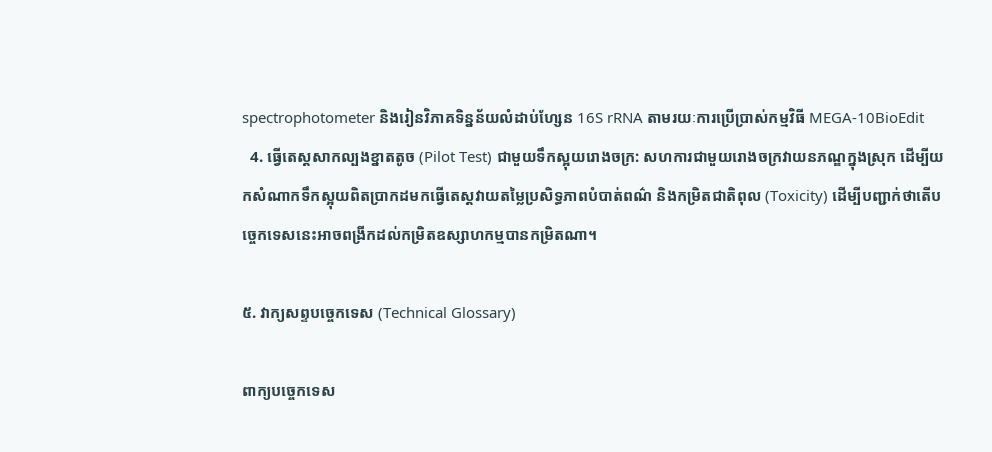spectrophotometer និងរៀនវិភាគទិន្នន័យលំដាប់ហ្សែន 16S rRNA តាមរយៈការប្រើប្រាស់កម្មវិធី MEGA-10BioEdit
  4. ធ្វើតេស្តសាកល្បងខ្នាតតូច (Pilot Test) ជាមួយទឹកស្អុយរោងចក្រ: សហការជាមួយរោងចក្រវាយនភណ្ឌក្នុងស្រុក ដើម្បីយកសំណាកទឹកស្អុយពិតប្រាកដមកធ្វើតេស្តវាយតម្លៃប្រសិទ្ធភាពបំបាត់ពណ៌ និងកម្រិតជាតិពុល (Toxicity) ដើម្បីបញ្ជាក់ថាតើបច្ចេកទេសនេះអាចពង្រីកដល់កម្រិតឧស្សាហកម្មបានកម្រិតណា។

៥. វាក្យសព្ទបច្ចេកទេស (Technical Glossary)

ពាក្យបច្ចេកទេស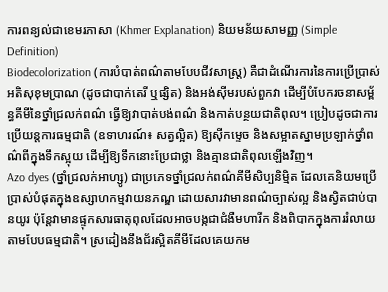ការពន្យល់ជាខេមរភាសា (Khmer Explanation) និយមន័យសាមញ្ញ (Simple Definition)
Biodecolorization (ការបំបាត់ពណ៌តាមបែបជីវសាស្ត្រ) គឺជាដំណើរការនៃការប្រើប្រាស់អតិសុខុមប្រាណ (ដូចជាបាក់តេរី ឬផ្សិត) និងអង់ស៊ីមរបស់ពួកវា ដើម្បីបំបែករចនាសម្ព័ន្ធគីមីនៃថ្នាំជ្រលក់ពណ៌ ធ្វើឱ្យវាបាត់បង់ពណ៌ និងកាត់បន្ថយជាតិពុល។ ប្រៀបដូចជាការប្រើយន្តការធម្មជាតិ (ឧទាហរណ៍៖ សត្វល្អិត) ឱ្យស៊ីកម្ទេច និងសម្អាតស្នាមប្រឡាក់ថ្នាំពណ៌ពីក្នុងទឹកស្អុយ ដើម្បីឱ្យទឹកនោះប្រែជាថ្លា និងគ្មានជាតិពុលឡើងវិញ។
Azo dyes (ថ្នាំជ្រលក់អាហ្សូ) ជាប្រភេទថ្នាំជ្រលក់ពណ៌គីមីសិប្បនិម្មិត ដែលគេនិយមប្រើប្រាស់បំផុតក្នុងឧស្សាហកម្មវាយនភណ្ឌ ដោយសារវាមានពណ៌ច្បាស់ល្អ និងស្វិតជាប់បានយូរ ប៉ុន្តែវាមានផ្ទុកសារធាតុពុលដែលអាចបង្កជាជំងឺមហារីក និងពិបាកក្នុងការរំលាយតាមបែបធម្មជាតិ។ ស្រដៀងនឹងជ័រស្អិតគីមីដែលគេយកម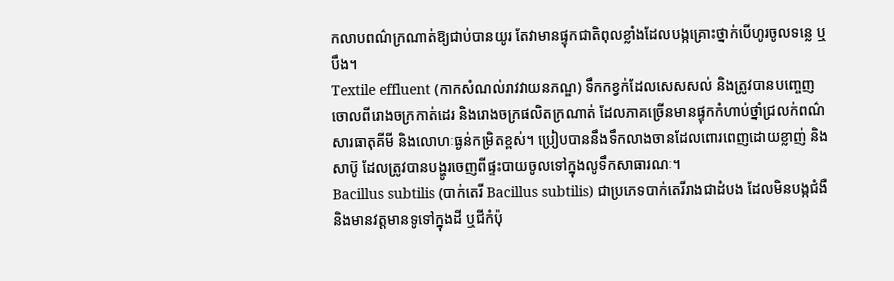កលាបពណ៌ក្រណាត់ឱ្យជាប់បានយូរ តែវាមានផ្ទុកជាតិពុលខ្លាំងដែលបង្កគ្រោះថ្នាក់បើហូរចូលទន្លេ ឬបឹង។
Textile effluent (កាកសំណល់រាវវាយនភណ្ឌ) ទឹកកខ្វក់ដែលសេសសល់ និងត្រូវបានបញ្ចេញចោលពីរោងចក្រកាត់ដេរ និងរោងចក្រផលិតក្រណាត់ ដែលភាគច្រើនមានផ្ទុកកំហាប់ថ្នាំជ្រលក់ពណ៌ សារធាតុគីមី និងលោហៈធ្ងន់កម្រិតខ្ពស់។ ប្រៀបបាននឹងទឹកលាងចានដែលពោរពេញដោយខ្លាញ់ និងសាប៊ូ ដែលត្រូវបានបង្ហូរចេញពីផ្ទះបាយចូលទៅក្នុងលូទឹកសាធារណៈ។
Bacillus subtilis (បាក់តេរី Bacillus subtilis) ជាប្រភេទបាក់តេរីរាងជាដំបង ដែលមិនបង្កជំងឺ និងមានវត្តមានទូទៅក្នុងដី ឬជីកំប៉ុ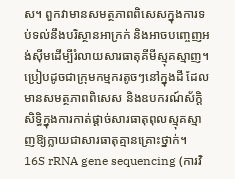ស។ ពួកវាមានសមត្ថភាពពិសេសក្នុងការទប់ទល់នឹងបរិស្ថានអាក្រក់ និងអាចបញ្ចេញអង់ស៊ីមដើម្បីរំលាយសារធាតុគីមីស្មុគស្មាញ។ ប្រៀបដូចជាក្រុមកម្មករតូចៗនៅក្នុងដី ដែលមានសមត្ថភាពពិសេស និងឧបករណ៍ស័ក្តិសិទ្ធិក្នុងការកាត់ផ្ដាច់សារធាតុពុលស្មុគស្មាញឱ្យក្លាយជាសារធាតុគ្មានគ្រោះថ្នាក់។
16S rRNA gene sequencing (ការវិ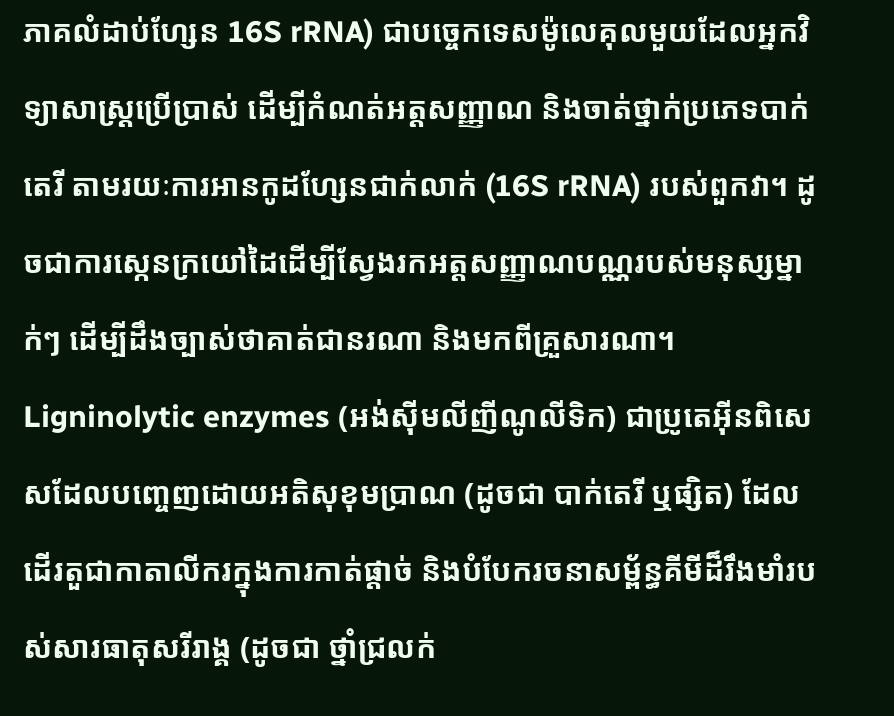ភាគលំដាប់ហ្សែន 16S rRNA) ជាបច្ចេកទេសម៉ូលេគុលមួយដែលអ្នកវិទ្យាសាស្ត្រប្រើប្រាស់ ដើម្បីកំណត់អត្តសញ្ញាណ និងចាត់ថ្នាក់ប្រភេទបាក់តេរី តាមរយៈការអានកូដហ្សែនជាក់លាក់ (16S rRNA) របស់ពួកវា។ ដូចជាការស្កេនក្រយៅដៃដើម្បីស្វែងរកអត្តសញ្ញាណបណ្ណរបស់មនុស្សម្នាក់ៗ ដើម្បីដឹងច្បាស់ថាគាត់ជានរណា និងមកពីគ្រួសារណា។
Ligninolytic enzymes (អង់ស៊ីមលីញីណូលីទិក) ជាប្រូតេអ៊ីនពិសេសដែលបញ្ចេញដោយអតិសុខុមប្រាណ (ដូចជា បាក់តេរី ឬផ្សិត) ដែលដើរតួជាកាតាលីករក្នុងការកាត់ផ្តាច់ និងបំបែករចនាសម្ព័ន្ធគីមីដ៏រឹងមាំរបស់សារធាតុសរីរាង្គ (ដូចជា ថ្នាំជ្រលក់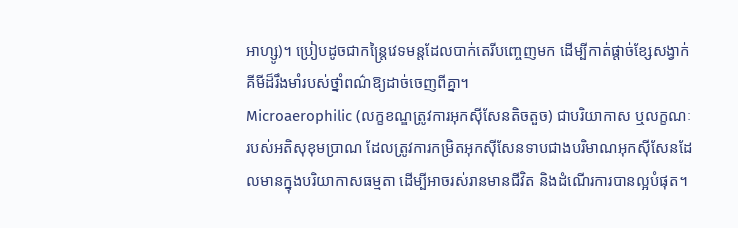អាហ្សូ)។ ប្រៀបដូចជាកន្ត្រៃវេទមន្តដែលបាក់តេរីបញ្ចេញមក ដើម្បីកាត់ផ្តាច់ខ្សែសង្វាក់គីមីដ៏រឹងមាំរបស់ថ្នាំពណ៌ឱ្យដាច់ចេញពីគ្នា។
Microaerophilic (លក្ខខណ្ឌត្រូវការអុកស៊ីសែនតិចតួច) ជាបរិយាកាស ឬលក្ខណៈរបស់អតិសុខុមប្រាណ ដែលត្រូវការកម្រិតអុកស៊ីសែនទាបជាងបរិមាណអុកស៊ីសែនដែលមានក្នុងបរិយាកាសធម្មតា ដើម្បីអាចរស់រានមានជីវិត និងដំណើរការបានល្អបំផុត។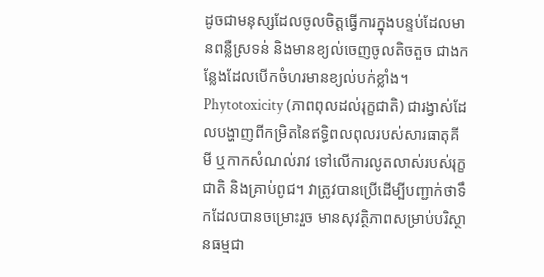ដូចជាមនុស្សដែលចូលចិត្តធ្វើការក្នុងបន្ទប់ដែលមានពន្លឺស្រទន់ និងមានខ្យល់ចេញចូលតិចតួច ជាងកន្លែងដែលបើកចំហរមានខ្យល់បក់ខ្លាំង។
Phytotoxicity (ភាពពុលដល់រុក្ខជាតិ) ជារង្វាស់ដែលបង្ហាញពីកម្រិតនៃឥទ្ធិពលពុលរបស់សារធាតុគីមី ឬកាកសំណល់រាវ ទៅលើការលូតលាស់របស់រុក្ខជាតិ និងគ្រាប់ពូជ។ វាត្រូវបានប្រើដើម្បីបញ្ជាក់ថាទឹកដែលបានចម្រោះរួច មានសុវត្ថិភាពសម្រាប់បរិស្ថានធម្មជា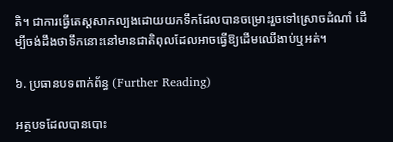តិ។ ជាការធ្វើតេស្តសាកល្បងដោយយកទឹកដែលបានចម្រោះរួចទៅស្រោចដំណាំ ដើម្បីចង់ដឹងថាទឹកនោះនៅមានជាតិពុលដែលអាចធ្វើឱ្យដើមឈើងាប់ឬអត់។

៦. ប្រធានបទពាក់ព័ន្ធ (Further Reading)

អត្ថបទដែលបានបោះ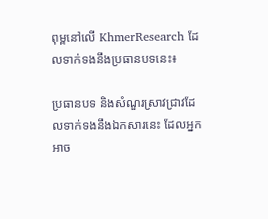ពុម្ពនៅលើ KhmerResearch ដែលទាក់ទងនឹងប្រធានបទនេះ៖

ប្រធានបទ និងសំណួរស្រាវជ្រាវដែលទាក់ទងនឹងឯកសារនេះ ដែលអ្នកអាច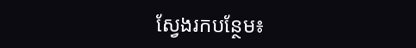ស្វែងរកបន្ថែម៖